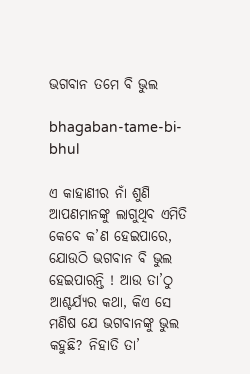ଭଗବାନ ତମେ ବି ଭୁଲ

bhagaban-tame-bi-bhul

ଏ କାହାଣୀର ନାଁ ଶୁଣି ଆପଣମାନଙ୍କୁ ଲାଗୁଥିବ ଏମିତି କେବେ କ’ଣ ହେଇପାରେ, ଯୋଉଠି ଭଗବାନ ବି ଭୁଲ ହେଇପାରନ୍ତି ! ଆଉ ତା’ଠୁ ଆଶ୍ଚର୍ଯ୍ୟର କଥା, କିଏ ସେ ମଣିଷ ଯେ ଭଗବାନଙ୍କୁ ଭୁଲ କହୁଛି? ନିହାତି ତା’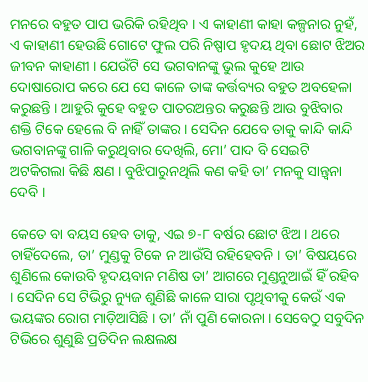ମନରେ ବହୁତ ପାପ ଭରିକି ରହିଥିବ । ଏ କାହାଣୀ କାହା କଳ୍ପନାର ନୁହଁ, ଏ କାହାଣୀ ହେଉଛି ଗୋଟେ ଫୁଲ ପରି ନିଷ୍ପାପ ହୃଦୟ ଥିବା ଛୋଟ ଝିଅର ଜୀବନ କାହାଣୀ । ଯେଉଁଟି ସେ ଭଗବାନଙ୍କୁ ଭୁଲ କୁହେ ଆଉ ଦୋଷାରୋପ କରେ ଯେ ସେ କାଳେ ତାଙ୍କ କର୍ତ୍ତବ୍ୟର ବହୁତ ଅବହେଳା କରୁଛନ୍ତି । ଆହୁରି କୁହେ ବହୁତ ପାତରଅନ୍ତର କରୁଛନ୍ତି ଆଉ ବୁଝିବାର ଶକ୍ତି ଟିକେ ହେଲେ ବି ନାହିଁ ତାଙ୍କର । ସେଦିନ ଯେବେ ତାକୁ କାନ୍ଦି କାନ୍ଦି ଭଗବାନଙ୍କୁ ଗାଳି କରୁଥିବାର ଦେଖିଲି, ମୋ’ ପାଦ ବି ସେଇଟି ଅଟକିଗଲା କିଛି କ୍ଷଣ । ବୁଝିପାରୁନଥିଲି କଣ କହି ତା’ ମନକୁ ସାନ୍ତ୍ୱନା ଦେବି ।

କେତେ ବା ବୟସ ହେବ ତାକୁ, ଏଇ ୭-୮ ବର୍ଷର ଛୋଟ ଝିଅ । ଥରେ ଚାହିଁଦେଲେ, ତା’ ମୁଣ୍ଡକୁ ଟିକେ ନ ଆଉଁସି ରହିହେବନି । ତା’ ବିଷୟରେ ଶୁଣିଲେ କୋଉବି ହୃଦୟବାନ ମଣିଷ ତା’ ଆଗରେ ମୁଣ୍ଡନୁଆଇଁ ହିଁ ରହିବ । ସେଦିନ ସେ ଟିଭିରୁ ନ୍ୟୁଜ ଶୁଣିଛି କାଳେ ସାରା ପୃଥିବୀକୁ କେଉଁ ଏକ ଭୟଙ୍କର ରୋଗ ମାଡ଼ିଆସିଛି । ତା’ ନାଁ ପୁଣି କୋରନା । ସେବେଠୁ ସବୁଦିନ ଟିଭିରେ ଶୁଣୁଛି ପ୍ରତିଦିନ ଲକ୍ଷଲକ୍ଷ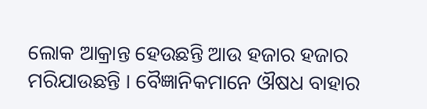ଲୋକ ଆକ୍ରାନ୍ତ ହେଉଛନ୍ତି ଆଉ ହଜାର ହଜାର ମରିଯାଉଛନ୍ତି । ବୈଜ୍ଞାନିକମାନେ ଔଷଧ ବାହାର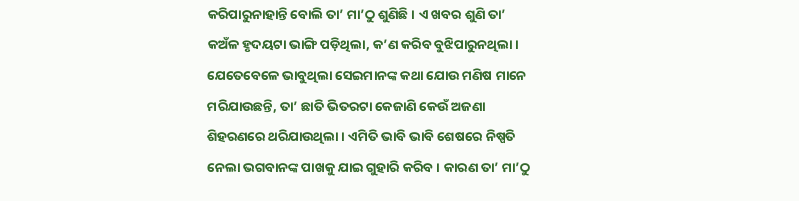କରିପାରୁନାହାନ୍ତି ବୋଲି ତା’ ମା’ଠୁ ଶୁଣିଛି । ଏ ଖବର ଶୁଣି ତା’ କଅଁଳ ହୃଦୟଟା ଭାଙ୍ଗି ପଡ଼ିଥିଲା, କ’ଣ କରିବ ବୁଝିପାରୁନଥିଲା । ଯେତେବେଳେ ଭାବୁଥିଲା ସେଇମାନଙ୍କ କଥା ଯୋଉ ମଣିଷ ମାନେ ମରିଯାଉଛନ୍ତି, ତା’ ଛାତି ଭିତରଟା କେଜାଣି କେଉଁ ଅଜଣା ଶିହରଣରେ ଥରିଯାଉଥିଲା । ଏମିତି ଭାବି ଭାବି ଶେଷରେ ନିଷ୍ପତି ନେଲା ଭଗବାନଙ୍କ ପାଖକୁ ଯାଇ ଗୁହାରି କରିବ । କାରଣ ତା’ ମା’ଠୁ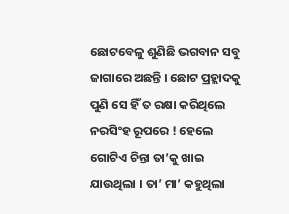ଛୋଟବେଳୁ ଶୁଣିଛି ଭଗବାନ ସବୁ ଜାଗାରେ ଅଛନ୍ତି । ଛୋଟ ପ୍ରହ୍ଲାଦକୁ ପୁଣି ସେ ହିଁ ତ ରକ୍ଷା କରିଥିଲେ ନରସିଂହ ରୂପରେ ! ହେଲେ ଗୋଟିଏ ଚିନ୍ତା ତା’କୁ ଖାଇ ଯାଉଥିଲା । ତା’ ମା’ କହୁଥିଲା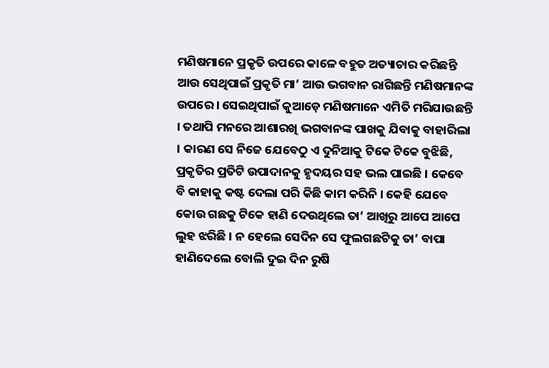ମଣିଷମାନେ ପ୍ରକୃତି ଉପରେ କାଳେ ବହୁତ ଅତ୍ୟାଚାର କରିଛନ୍ତି ଆଉ ସେଥିପାଇଁ ପ୍ରକୃତି ମା’ ଆଉ ଭଗବାନ ରାଗିଛନ୍ତି ମଣିଷମାନଙ୍କ ଉପରେ । ସେଇଥିପାଇଁ କୁଆଡ଼େ ମଣିଷମାନେ ଏମିତି ମରିଯାଉଛନ୍ତି । ତଥାପି ମନରେ ଆଶାରଖି ଭଗବାନଙ୍କ ପାଖକୁ ଯିବାକୁ ବାହାରିଲା । କାରଣ ସେ ନିଜେ ଯେବେଠୁ ଏ ଦୁନିଆକୁ ଟିକେ ଟିକେ ବୁଝିଛି, ପ୍ରକୃତିର ପ୍ରତିଟି ଉପାଦାନକୁ ହୃଦୟର ସହ ଭଲ ପାଇଛି । କେବେ ବି କାହାକୁ କଷ୍ଟ ଦେଲା ପରି କିଛି କାମ କରିନି । କେହି ଯେବେ କୋଉ ଗଛକୁ ଟିକେ ହାଣି ଦେଉଥିଲେ ତା’ ଆଖିରୁ ଆପେ ଆପେ ଲୁହ ଝରିଛି । ନ ହେଲେ ସେଦିନ ସେ ଫୁଲଗଛଟିକୁ ତା’ ବାପା ହାଣିଦେଲେ ବୋଲି ଦୁଇ ଦିନ ରୁଷି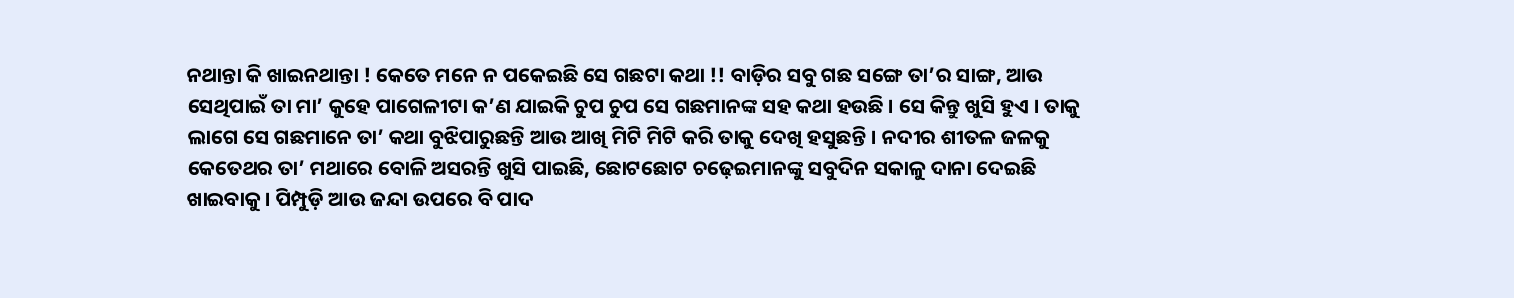ନଥାନ୍ତା କି ଖାଇନଥାନ୍ତା ! କେତେ ମନେ ନ ପକେଇଛି ସେ ଗଛଟା କଥା !! ବାଡ଼ିର ସବୁ ଗଛ ସଙ୍ଗେ ତା’ର ସାଙ୍ଗ, ଆଉ ସେଥିପାଇଁ ତା ମା’ କୁହେ ପାଗେଳୀଟା କ’ଣ ଯାଇକି ଚୁପ ଚୁପ ସେ ଗଛମାନଙ୍କ ସହ କଥା ହଉଛି । ସେ କିନ୍ତୁ ଖୁସି ହୁଏ । ତାକୁ ଲାଗେ ସେ ଗଛମାନେ ତା’ କଥା ବୁଝିପାରୁଛନ୍ତି ଆଉ ଆଖି ମିଟି ମିଟି କରି ତାକୁ ଦେଖି ହସୁଛନ୍ତି । ନଦୀର ଶୀତଳ ଜଳକୁ କେତେଥର ତା’ ମଥାରେ ବୋଳି ଅସରନ୍ତି ଖୁସି ପାଇଛି, ଛୋଟଛୋଟ ଚଢ଼େଇମାନଙ୍କୁ ସବୁଦିନ ସକାଳୁ ଦାନା ଦେଇଛି ଖାଇବାକୁ । ପିମ୍ପୁଡ଼ି ଆଉ ଜନ୍ଦା ଉପରେ ବି ପାଦ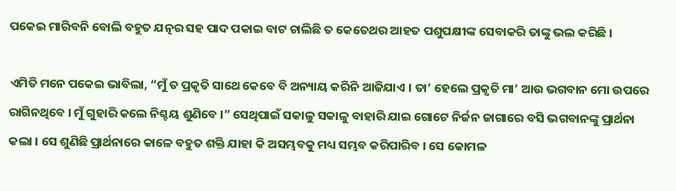ପକେଇ ମାରିବନି ବୋଲି ବହୁତ ଯତ୍ନର ସହ ପାଦ ପକାଇ ବାଟ ଚାଲିଛି ତ କେତେଥର ଆହତ ପଶୁପକ୍ଷୀଙ୍କ ସେବାକରି ତାଙ୍କୁ ଭଲ କରିଛି ।

ଏମିତି ମନେ ପକେଇ ଭାବିଲା, “ମୁଁ ତ ପ୍ରକୃତି ସାଥେ କେବେ ବି ଅନ୍ୟାୟ କରିନି ଆଜିଯାଏ । ତା’ ହେଲେ ପ୍ରକୃତି ମା’ ଆଉ ଭଗବାନ ମୋ ଉପରେ ରାଗିନଥିବେ । ମୁଁ ଗୁହାରି କଲେ ନିଶ୍ଚୟ ଶୁଣିବେ ।” ସେଥିପାଇଁ ସକାଳୁ ସକାଳୁ ବାହାରି ଯାଇ ଗୋଟେ ନିର୍ଜନ ଜାଗାରେ ବସି ଭଗବାନଙ୍କୁ ପ୍ରାର୍ଥନା କଲା । ସେ ଶୁଣିଛି ପ୍ରାର୍ଥନାରେ କାଳେ ବହୁତ ଶକ୍ତି ଯାହା କି ଅସମ୍ଭବକୁ ମଧ୍ୟ ସମ୍ଭବ କରିପାରିବ । ସେ କୋମଳ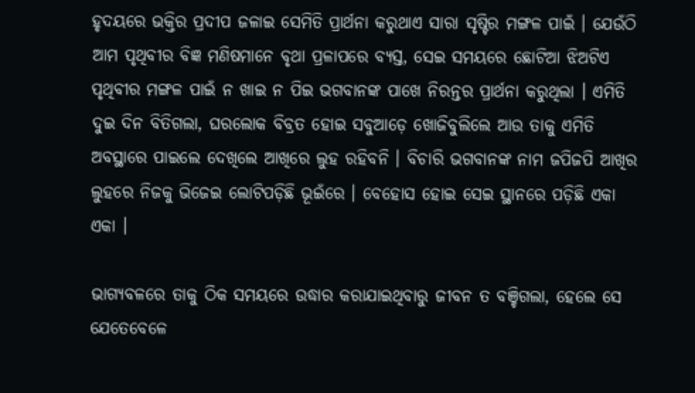ହୃଦୟରେ ଭକ୍ତିର ପ୍ରଦୀପ ଜଳାଇ ସେମିତି ପ୍ରାର୍ଥନା କରୁଥାଏ ସାରା ସୃଷ୍ଟିର ମଙ୍ଗଳ ପାଇଁ । ଯେଉଁଠି ଆମ ପୃଥିବୀର ବିଜ୍ଞ ମଣିଷମାନେ ବୃଥା ପ୍ରଳାପରେ ବ୍ୟସ୍ତ, ସେଇ ସମୟରେ ଛୋଟିଆ ଝିଅଟିଏ ପୃଥିବୀର ମଙ୍ଗଳ ପାଇଁ ନ ଖାଇ ନ ପିଇ ଭଗବାନଙ୍କ ପାଖେ ନିରନ୍ତର ପ୍ରାର୍ଥନା କରୁଥିଲା । ଏମିତି ଦୁଇ ଦିନ ବିତିଗଲା, ଘରଲୋକ ବିବ୍ରତ ହୋଇ ସବୁଆଡ଼େ ଖୋଜିବୁଲିଲେ ଆଉ ତାକୁ ଏମିତି ଅବସ୍ଥାରେ ପାଇଲେ ଦେଖିଲେ ଆଖିରେ ଲୁହ ରହିବନି । ବିଚାରି ଭଗବାନଙ୍କ ନାମ ଜପିଜପି ଆଖିର ଲୁହରେ ନିଜକୁ ଭିଜେଇ ଲୋଟିପଡ଼ିଛି ଭୂଇଁରେ । ବେହୋସ ହୋଇ ସେଇ ସ୍ଥାନରେ ପଡ଼ିଛି ଏକା ଏକା ।

ଭାଗ୍ୟବଳରେ ତାକୁ ଠିକ ସମୟରେ ଉଦ୍ଧାର କରାଯାଇଥିବାରୁ ଜୀବନ ତ ବଞ୍ଚିଗଲା, ହେଲେ ସେ ଯେତେବେଳେ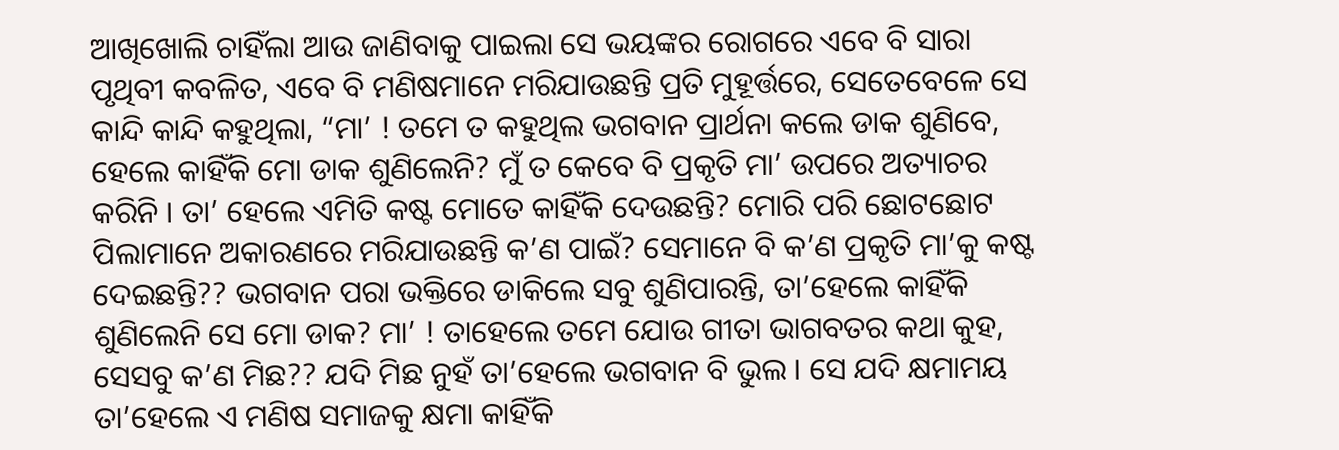ଆଖିଖୋଲି ଚାହିଁଲା ଆଉ ଜାଣିବାକୁ ପାଇଲା ସେ ଭୟଙ୍କର ରୋଗରେ ଏବେ ବି ସାରା ପୃଥିବୀ କବଳିତ, ଏବେ ବି ମଣିଷମାନେ ମରିଯାଉଛନ୍ତି ପ୍ରତି ମୁହୂର୍ତ୍ତରେ, ସେତେବେଳେ ସେ କାନ୍ଦି କାନ୍ଦି କହୁଥିଲା, “ମା’ ! ତମେ ତ କହୁଥିଲ ଭଗବାନ ପ୍ରାର୍ଥନା କଲେ ଡାକ ଶୁଣିବେ, ହେଲେ କାହିଁକି ମୋ ଡାକ ଶୁଣିଲେନି? ମୁଁ ତ କେବେ ବି ପ୍ରକୃତି ମା’ ଉପରେ ଅତ୍ୟାଚର କରିନି । ତା’ ହେଲେ ଏମିତି କଷ୍ଟ ମୋତେ କାହିଁକି ଦେଉଛନ୍ତି? ମୋରି ପରି ଛୋଟଛୋଟ ପିଲାମାନେ ଅକାରଣରେ ମରିଯାଉଛନ୍ତି କ’ଣ ପାଇଁ? ସେମାନେ ବି କ’ଣ ପ୍ରକୃତି ମା’କୁ କଷ୍ଟ ଦେଇଛନ୍ତି?? ଭଗବାନ ପରା ଭକ୍ତିରେ ଡାକିଲେ ସବୁ ଶୁଣିପାରନ୍ତି, ତା’ହେଲେ କାହିଁକି ଶୁଣିଲେନି ସେ ମୋ ଡାକ? ମା’ ! ତାହେଲେ ତମେ ଯୋଉ ଗୀତା ଭାଗବତର କଥା କୁହ, ସେସବୁ କ’ଣ ମିଛ?? ଯଦି ମିଛ ନୁହଁ ତା’ହେଲେ ଭଗବାନ ବି ଭୁଲ । ସେ ଯଦି କ୍ଷମାମୟ ତା’ହେଲେ ଏ ମଣିଷ ସମାଜକୁ କ୍ଷମା କାହିଁକି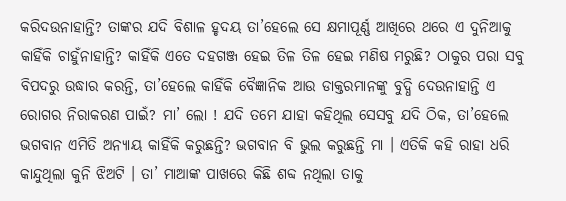କରିଦଉନାହାନ୍ତି? ତାଙ୍କର ଯଦି ବିଶାଳ ହୃଦୟ ତା’ହେଲେ ସେ କ୍ଷମାପୂର୍ଣ୍ଣ ଆଖିରେ ଥରେ ଏ ଦୁନିଆକୁ କାହିଁକି ଚାହୁଁନାହାନ୍ତି? କାହିଁକି ଏତେ ଦହଗଞ୍ଜ ହେଇ ତିଳ ତିଳ ହେଇ ମଣିଷ ମରୁଛି? ଠାକୁର ପରା ସବୁ ବିପଦରୁ ଉଦ୍ଧାର କରନ୍ତି, ତା’ହେଲେ କାହିଁକି ବୈଜ୍ଞାନିକ ଆଉ ଡାକ୍ତରମାନଙ୍କୁ ବୁଦ୍ଧି ଦେଉନାହାନ୍ତି ଏ ରୋଗର ନିରାକରଣ ପାଇଁ? ମା’ ଲୋ ! ଯଦି ତମେ ଯାହା କହିଥିଲ ସେସବୁ ଯଦି ଠିକ, ତା’ହେଲେ ଭଗବାନ ଏମିତି ଅନ୍ୟାୟ କାହିଁକି କରୁଛନ୍ତି? ଭଗବାନ ବି ଭୁଲ କରୁଛନ୍ତି ମା । ଏତିକି କହି ରାହା ଧରି କାନ୍ଦୁଥିଲା କୁନି ଝିଅଟି । ତା’ ମାଆଙ୍କ ପାଖରେ କିଛି ଶବ୍ଦ ନଥିଲା ତାକୁ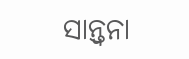ସାନ୍ତ୍ୱନା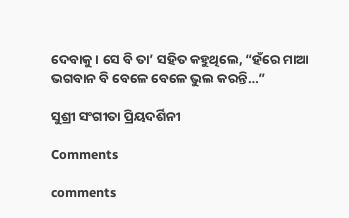ଦେବାକୁ । ସେ ବି ତା’ ସହିତ କହୁଥିଲେ, “ହଁରେ ମାଆ ଭଗବାନ ବି ବେଳେ ବେଳେ ଭୁଲ କରନ୍ତି…”

ସୁଶ୍ରୀ ସଂଗୀତା ପ୍ରିୟଦର୍ଶିନୀ

Comments

comments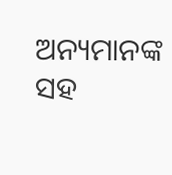ଅନ୍ୟମାନଙ୍କ ସହ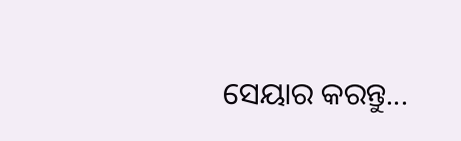ସେୟାର କରନ୍ତୁ...